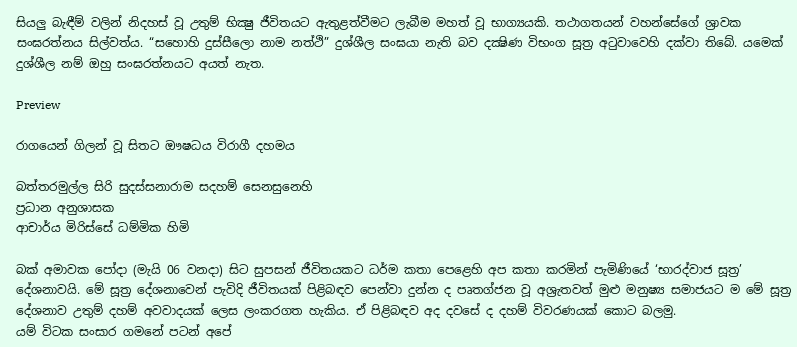සියලු බැඳීම් වලින් නිදහස් වූ උතුම් භික්‍ෂු ජීවිතයට ඇතුළත්වීමට ලැබීම මහත් වූ භාග්‍යයකි. තථාගතයන් වහන්සේගේ ශ්‍රාවක සංඝරත්නය සිල්වත්ය. “සහොහි දුස්සීලො නාම නත්ථි” දුශ්ශීල සංඝයා නැති බව දක්‍ෂිණ විභංග සූත්‍ර අටුවාවෙහි දක්වා තිබේ. යමෙක් දුශ්ශීල නම් ඔහු සංඝරත්නයට අයත් නැත.

Preview

රාගයෙන් ගිලන් වූ සිතට ඖෂධය විරාගී දහමය

බත්තරමුල්ල සිරි සුදස්සනාරාම සදහම් සෙනසුනෙහි
ප්‍රධාන අනුශාසක
ආචාර්ය මිරිස්සේ ධම්මික හිමි

බක් අමාවක පෝදා (මැයි 06 වනදා) සිට සුපසන් ජීවිතයකට ධර්ම කතා පෙළෙහි අප කතා කරමින් පැමිණියේ ‘භාරද්වාජ සූත්‍ර’ දේශනාවයි. මේ සූත්‍ර දේශනාවෙන් පැවිදි ජීවිතයක් පිළිබඳව පෙන්වා දුන්න ද පෘතග්ජන වූ අශ්‍රැතවත් මුළු මනුෂ්‍ය සමාජයට ම මේ සූත්‍ර දේශනාව උතුම් දහම් අවවාදයක් ලෙස ලංකරගත හැකිය. ඒ පිළිබඳව අද දවසේ ද දහම් විවරණයක් කොට බලමු.
යම් විටක සංසාර ගමනේ පටන් අපේ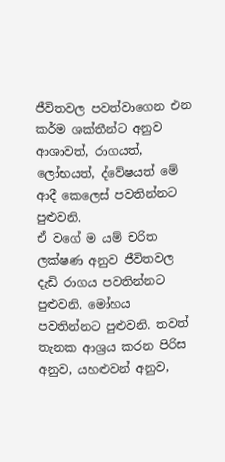ජීවිතවල පවත්වාගෙන එන කර්ම ශක්තීන්ට අනුව ආශාවත්, රාගයත්, ලෝභයත්, ද්වේෂයත් මේ ආදී කෙලෙස් පවතින්නට පුළුවනි.
ඒ වගේ ම යම් චරිත ලක්ෂණ අනුව ජීවිතවල දැඩි රාගය පවතින්නට පුළුවනි. මෝහය පවතින්නට පුළුවනි. තවත් තැනක ආශ්‍රය කරන පිරිස අනුව, යහළුවන් අනුව,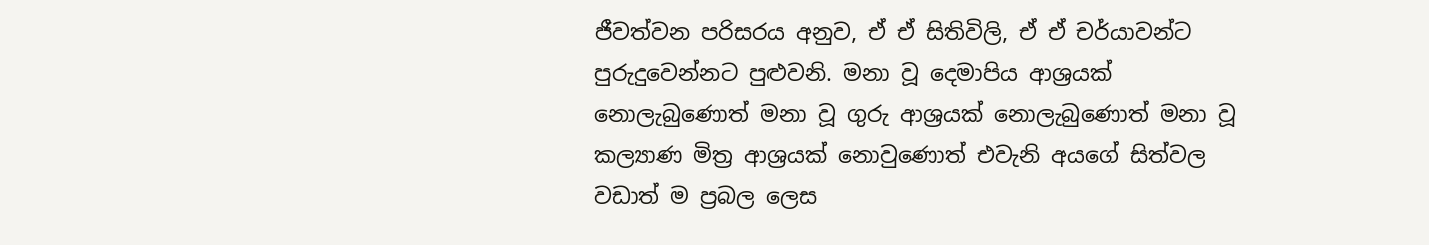ජීවත්වන පරිසරය අනුව, ඒ ඒ සිතිවිලි, ඒ ඒ චර්යාවන්ට පුරුදුවෙන්නට පුළුවනි. මනා වූ දෙමාපිය ආශ්‍රයක් නොලැබුණොත් මනා වූ ගුරු ආශ්‍රයක් නොලැබුණොත් මනා වූ කල්‍යාණ මිත්‍ර ආශ්‍රයක් නොවුණොත් එවැනි අයගේ සිත්වල වඩාත් ම ප්‍රබල ලෙස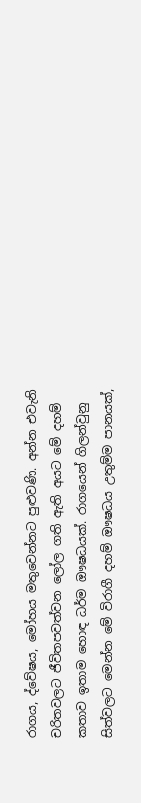රාගය, ද්වේෂය, මෝහය මතුවෙන්නට පුළුවණි. අන්න එවැනි චරිතවලට ජීවිතපවත්වන ලෝල ගති ඇති අයට මේ දහම් කතාව ඉතාම හොඳ ධර්ම ඖෂධයක්. රාගයෙන් ගිලන්වුනු සිත්වලට මෙන්න මේ විරාගී දහම් ඖෂධය උතුම්ම පානයක්,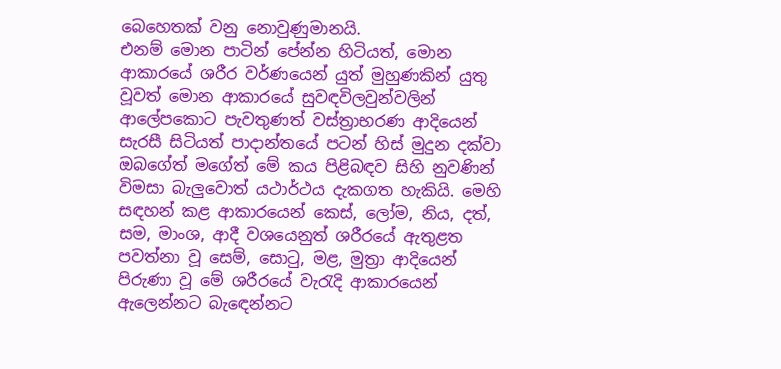බෙහෙතක් වනු නොවුණුමානයි.
එනම් මොන පාටින් පේන්න හිටියත්, මොන ආකාරයේ ශරීර වර්ණයෙන් යුත් මුහුණකින් යුතු වූවත් මොන ආකාරයේ සුවඳවිලවුන්වලින් ආලේපකොට පැවතුණත් වස්ත්‍රාභරණ ආදියෙන් සැරසී සිටියත් පාදාන්තයේ පටන් හිස් මුදුන දක්වා ඔබගේත් මගේත් මේ කය පිළිබඳව සිහි නුවණින් විමසා බැලුවොත් යථාර්ථය දැකගත හැකියි. මෙහි සඳහන් කළ ආකාරයෙන් කෙස්, ලෝම, නිය, දත්, සම, මාංශ, ආදී වශයෙනුත් ශරීරයේ ඇතුළත පවත්නා වූ සෙම්, සොටු, මළ, මුත්‍රා ආදියෙන් පිරුණා වූ මේ ශරීරයේ වැරැදි ආකාරයෙන් ඇලෙන්නට බැඳෙන්නට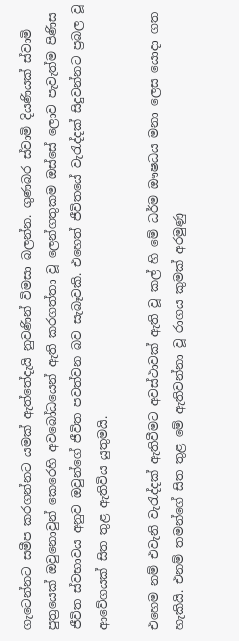ගැටෙන්නට සමීප කරගන්නට යමක් ඇත්තේදැයි නුවණින් විමසා බලන්න. ගුණබර ස්වාමි දියණියක් ස්වාමි පුත්‍රයෙක් ඔවුනොවුන් කෙරෙහි අවබෝධයෙන් ඇති කරගත්තා වූ ලෙන්ගතුකම ඔස්සේ ලොව පැවැත්ම පිණිස ජීවිත ස්වභාවය අනුව ඔවුන්ගේ ජීවිත පවත්වන බව සැබෑවකි. එහෙත් ජීවිතයේ වැරැද්දක් සිදුවන්නට ප්‍රබල වූ ආවේගයක් සිත තුළ ඇතිවිය යුතුමයි.

එහෙම නම් එවැනි වැරැද්දක් ඇතිවීමට අවස්ථාවක් ඇති වූ කල් හි මේ ධර්ම ඖෂධය මනා ලෙස යොදා ගත හැකියි. එනම් තමන්ගේ සිත තුළ මේ ඇතිවන්නා වූ රාගය කුමක් අරමුණු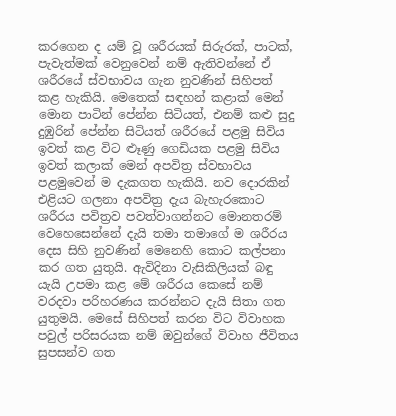කරගෙන ද යම් වූ ශරීරයක් සිරුරක්, පාටක්, පැවැත්මක් වෙනුවෙන් නම් ඇතිවන්නේ ඒ ශරීරයේ ස්වභාවය ගැන නුවණින් සිහිපත් කළ හැකියි. මෙතෙක් සඳහන් කළාක් මෙන් මොන පාටින් පේන්න සිටියත්, එනම් කළු සුදු දුඹුරින් පේන්න සිටියත් ශරීරයේ පළමු සිවිය ඉවත් කළ විට ළූණු ගෙඩියක පළමු සිවිය ඉවත් කලාක් මෙන් අපවිත්‍ර ස්වභාවය පළමුවෙන් ම දැකගත හැකියි. නව දොරකින් එළියට ගලනා අපවිත්‍ර දැය බැහැරකොට ශරීරය පවිත්‍රව පවත්වාගන්නට මොනතරම් වෙහෙසෙන්නේ දැයි තමා තමාගේ ම ශරීරය දෙස සිහි නුවණින් මෙනෙහි කොට කල්පනා කර ගත යුතුයි. ඇවිදිනා වැසිකිලියක් බඳු යැයි උපමා කළ මේ ශරීරය කෙසේ නම් වරදවා පරිහරණය කරන්නට දැයි සිතා ගත යුතුමයි. මෙසේ සිහිපත් කරන විට විවාහක පවුල් පරිසරයක නම් ඔවුන්ගේ විවාහ ජීවිතය සුපසන්ව ගත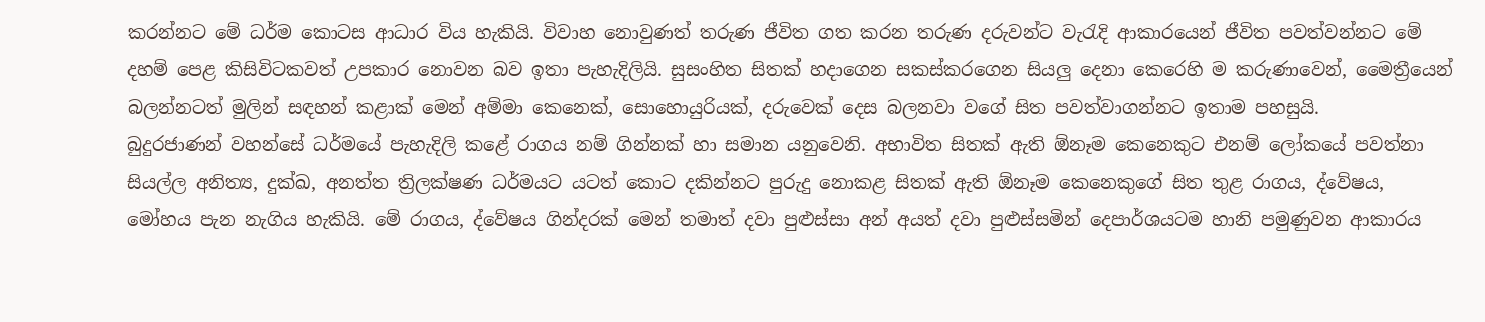කරන්නට මේ ධර්ම කොටස ආධාර විය හැකියි. විවාහ නොවුණත් තරුණ ජීවිත ගත කරන තරුණ දරුවන්ට වැරැදි ආකාරයෙන් ජීවිත පවත්වන්නට මේ දහම් පෙළ කිසිවිටකවත් උපකාර නොවන බව ඉතා පැහැදිලියි. සුසංහිත සිතක් හදාගෙන සකස්කරගෙන සියලු දෙනා කෙරෙහි ම කරුණාවෙන්, මෛත්‍රීයෙන් බලන්නටත් මුලින් සඳහන් කළාක් මෙන් අම්මා කෙනෙක්, සොහොයුරියක්, දරුවෙක් දෙස බලනවා වගේ සිත පවත්වාගන්නට ඉතාම පහසුයි.
බුදුරජාණන් වහන්සේ ධර්මයේ පැහැදිලි කළේ රාගය නම් ගින්නක් හා සමාන යනුවෙනි. අභාවිත සිතක් ඇති ඕනෑම කෙනෙකුට එනම් ලෝකයේ පවත්නා සියල්ල අනිත්‍ය, දුක්ඛ, අනත්ත ත්‍රිලක්ෂණ ධර්මයට යටත් කොට දකින්නට පුරුදු නොකළ සිතක් ඇති ඕනෑම කෙනෙකුගේ සිත තුළ රාගය, ද්වේෂය, මෝහය පැන නැගිය හැකියි. මේ රාගය, ද්වේෂය ගින්දරක් මෙන් තමාත් දවා පුළුස්සා අන් අයත් දවා පුළුස්සමින් දෙපාර්ශයටම හානි පමුණුවන ආකාරය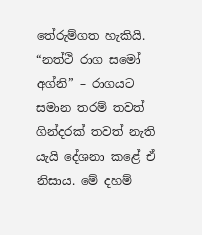තේරුම්ගත හැකියි.
“නත්ථි රාග සමෝ අග්නි” – රාගයට සමාන තරම් තවත් ගින්දරක් තවත් නැති යැයි දේශනා කළේ ඒ නිසාය. මේ දහම්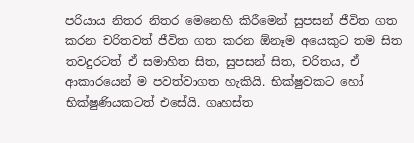පරියාය නිතර නිතර මෙනෙහි කිරීමෙන් සුපසන් ජීවිත ගත කරන චරිතවත් ජීවිත ගත කරන ඕනෑම අයෙකුට තම සිත තවදුරටත් ඒ සමාහිත සිත, සුපසන් සිත, චරිතය, ඒ ආකාරයෙන් ම පවත්වාගත හැකියි. භික්ෂුවකට හෝ භික්ෂුණියකටත් එසේයි. ගෘහස්ත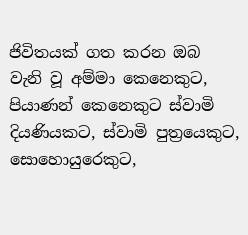ජිවිතයක් ගත කරන ඔබ වැනි වූ අම්මා කෙනෙකුට, පියාණන් කෙනෙකුට ස්වාමි දියණියකට, ස්වාමි පුත්‍රයෙකුට, සොහොයුරෙකුට,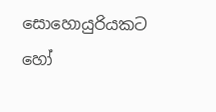සොහොයුරියකට හෝ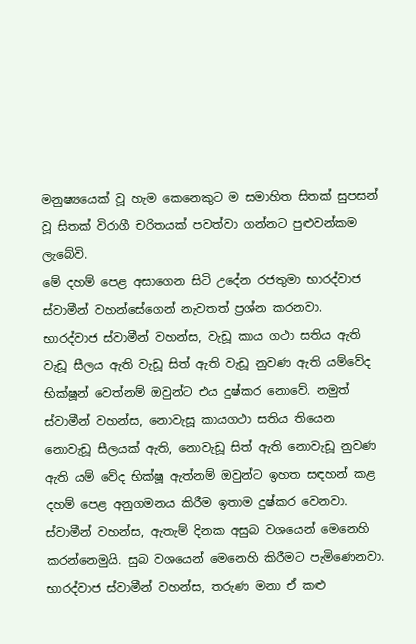මනුෂ්‍යයෙක් වූ හැම කෙනෙකුට ම සමාහිත සිතක් සුපසන් වූ සිතක් විරාගී චරිතයක් පවත්වා ගන්නට පුළුවන්කම ලැබේවි.
මේ දහම් පෙළ අසාගෙන සිටි උදේන රජතුමා භාරද්වාජ ස්වාමීන් වහන්සේගෙන් නැවතත් ප්‍රශ්න කරනවා. භාරද්වාජ ස්වාමීන් වහන්ස, වැඩූ කාය ගථා සතිය ඇති වැඩූ සීලය ඇති වැඩූ සිත් ඇති වැඩූ නුවණ ඇති යම්වේද භික්ෂූන් වෙත්නම් ඔවුන්ට එය දුෂ්කර නොවේ. නමුත් ස්වාමීන් වහන්ස, නොවැසූ කායගථා සතිය තියෙන නොවැඩූ සීලයක් ඇති, නොවැඩූ සිත් ඇති නොවැඩූ නුවණ ඇති යම් වේද භික්ෂූ ඇත්නම් ඔවුන්ට ඉහත සඳහන් කළ දහම් පෙළ අනුගමනය කිරීම ඉතාම දුෂ්කර වෙනවා. ස්වාමීන් වහන්ස, ඇතැම් දිනක අසුබ වශයෙන් මෙනෙහි කරන්නෙමුයි. සුබ වශයෙන් මෙනෙහි කිරීමට පැමිණෙනවා. භාරද්වාජ ස්වාමීන් වහන්ස, තරුණ මනා ඒ කළු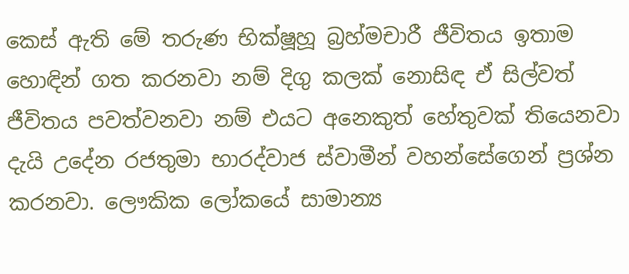කෙස් ඇති මේ තරුණ භික්ෂූහූ බ්‍රහ්මචාරී ජීවිතය ඉතාම හොඳින් ගත කරනවා නම් දිගු කලක් නොසිඳ ඒ සිල්වත් ජීවිතය පවත්වනවා නම් එයට අනෙකුත් හේතුවක් තියෙනවා දැයි උදේන රජතුමා භාරද්වාජ ස්වාමීන් වහන්සේගෙන් ප්‍රශ්න කරනවා. ලෞකික ලෝකයේ සාමාන්‍ය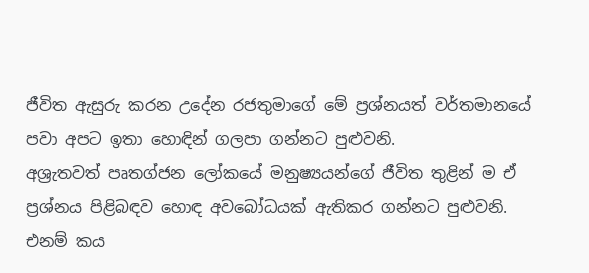ජීවිත ඇසුරු කරන උදේන රජතුමාගේ මේ ප්‍රශ්නයත් වර්තමානයේ පවා අපට ඉතා හොඳින් ගලපා ගන්නට පුළුවනි.
අශ්‍රැතවත් පෘතග්ජන ලෝකයේ මනුෂ්‍යයන්ගේ ජීවිත තුළින් ම ඒ ප්‍රශ්නය පිළිබඳව හොඳ අවබෝධයක් ඇතිකර ගන්නට පුළුවනි. එනම් කය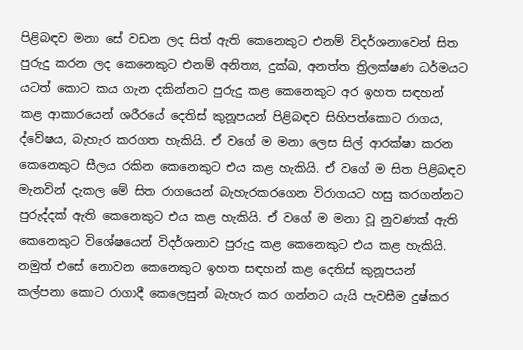පිළිබඳව මනා සේ වඩන ලද සිත් ඇති කෙනෙකුට එනම් විදර්ශනාවෙන් සිත පුරුදු කරන ලද කෙනෙකුට එනම් අනිත්‍ය, දුක්ඛ, අනත්ත ත්‍රිලක්ෂණ ධර්මයට යටත් කොට කය ගැන දකින්නට පුරුදු කළ කෙනෙකුට අර ඉහත සඳහන් කළ ආකාරයෙන් ශරීරයේ දෙතිස් කුනූපයන් පිළිබඳව සිහිපත්කොට රාගය, ද්වේෂය, බැහැර කරගත හැකියි. ඒ වගේ ම මනා ලෙස සිල් ආරක්ෂා කරන කෙනෙකුට සීලය රකින කෙනෙකුට එය කළ හැකියි. ඒ වගේ ම සිත පිළිබඳව මැනවින් දැකල මේ සිත රාගයෙන් බැහැරකරගෙන විරාගයට හසු කරගන්නට පුරුද්දක් ඇති කෙනෙකුට එය කළ හැකියි. ඒ වගේ ම මනා වූ නුවණක් ඇති කෙනෙකුට විශේෂයෙන් විදර්ශනාව පුරුදු කළ කෙනෙකුට එය කළ හැකියි. නමුත් එසේ නොවන කෙනෙකුට ඉහත සඳහන් කළ දෙතිස් කුනූපයන් කල්පනා කොට රාගාදී කෙලෙසුන් බැහැර කර ගන්නට යැයි පැවසීම දුෂ්කර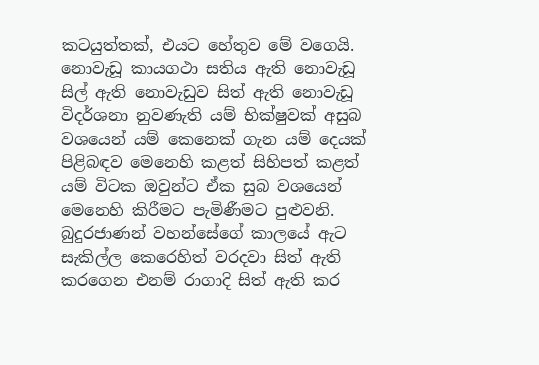කටයුත්තක්, එයට හේතුව මේ වගෙයි. නොවැඩූ කායගථා සතිය ඇති නොවැඩූ සිල් ඇති නොවැඩුව සිත් ඇති නොවැඩූ විදර්ශනා නුවණැති යම් භික්ෂුවක් අසුබ වශයෙන් යම් කෙනෙක් ගැන යම් දෙයක් පිළිබඳව මෙනෙහි කළත් සිහිපත් කළත් යම් විටක ඔවුන්ට ඒක සුබ වශයෙන් මෙනෙහි කිරීමට පැමිණීමට පුළුවනි.
බුදුරජාණන් වහන්සේගේ කාලයේ ඇට සැකිල්ල කෙරෙහිත් වරදවා සිත් ඇති කරගෙන එනම් රාගාදි සිත් ඇති කර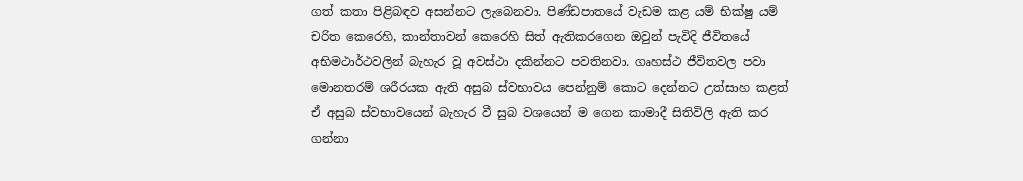ගත් කතා පිළිබඳව අසන්නට ලැබෙනවා. පිණ්ඩපාතයේ වැඩම කළ යම් භික්ෂු යම් චරිත කෙරෙහි, කාන්තාවන් කෙරෙහි සිත් ඇතිකරගෙන ඔවුන් පැවිදි ජීවිතයේ අභිමථාර්ථවලින් බැහැර වූ අවස්ථා දකින්නට පවතිනවා. ගෘහස්ථ ජීවිතවල පවා මොනතරම් ශරීරයක ඇති අසුබ ස්වභාවය පෙන්නුම් කොට දෙන්නට උත්සාහ කළත් ඒ අසුබ ස්වභාවයෙන් බැහැර වී සුබ වශයෙන් ම ගෙන කාමාදී සිතිවිලි ඇති කර ගන්නා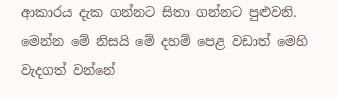ආකාරය දැක ගන්නට සිතා ගන්නට පුළුවනි. මෙන්න මේ නිසයි මේ දහම් පෙළ වඩාත් මෙහි වැදගත් වන්නේ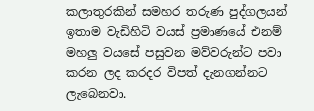කලාතුරකින් සමහර තරුණ පුද්ගලයන් ඉතාම වැඩිහිටි වයස් ප්‍රමාණයේ එනම් මහලු වයසේ පසුවන මව්වරුන්ට පවා කරන ලද කරදර විපත් දැනගන්නට ලැබෙනවා.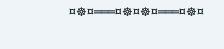¤☸¤═══¤☸¤☸¤═══¤☸¤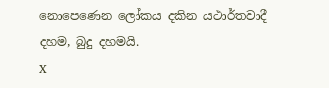නොපෙණෙන ලෝකය දකින යථාර්තවාදී දහම, බුදු දහමයි.
X